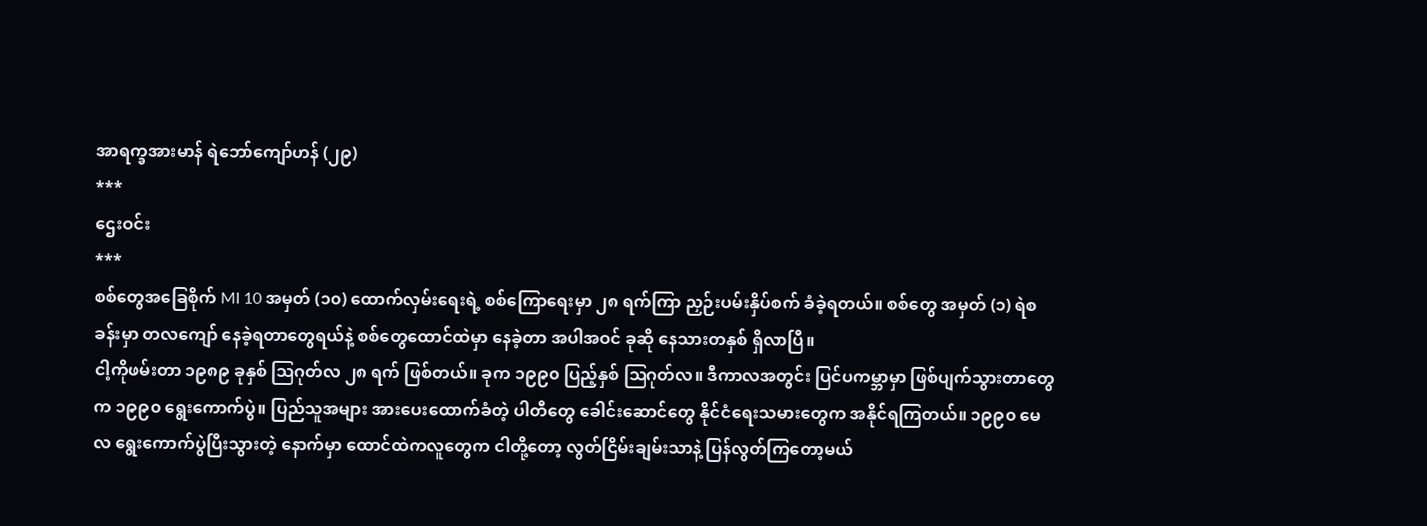အာရက္ခအားမာန် ရဲဘော်ကျော်ဟန် (၂၉)
***
ဌေးဝင်း
***
စစ်တွေအခြေစိုက် MI 10 အမှတ် (၁၀) ထောက်လှမ်းရေးရဲ့ စစ်ကြောရေးမှာ ၂၈ ရက်ကြာ ညှဉ်းပမ်းနှိပ်စက် ခံခဲ့ရတယ်။ စစ်တွေ အမှတ် (၁) ရဲစခန်းမှာ တလကျော် နေခဲ့ရတာတွေရယ်နဲ့ စစ်တွေထောင်ထဲမှာ နေခဲ့တာ အပါအဝင် ခုဆို နေသားတနှစ် ရှိလာပြီ။
ငါ့ကိုဖမ်းတာ ၁၉၈၉ ခုနှစ် ဩဂုတ်လ ၂၈ ရက် ဖြစ်တယ်။ ခုက ၁၉၉၀ ပြည့်နှစ် ဩဂုတ်လ။ ဒီကာလအတွင်း ပြင်ပကမ္ဘာမှာ ဖြစ်ပျက်သွားတာတွေက ၁၉၉၀ ရွေးကောက်ပွဲ။ ပြည်သူအများ အားပေးထောက်ခံတဲ့ ပါတီတွေ ခေါင်းဆောင်တွေ နိုင်ငံရေးသမားတွေက အနိုင်ရကြတယ်။ ၁၉၉၀ မေလ ရွေးကောက်ပွဲပြီးသွားတဲ့ နောက်မှာ ထောင်ထဲကလူတွေက ငါတို့တော့ လွတ်ငြိမ်းချမ်းသာနဲ့ ပြန်လွတ်ကြတော့မယ်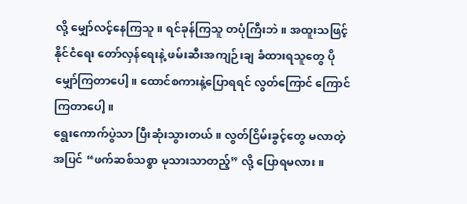လို့ မျှော်လင့်နေကြသူ။ ရင်ခုန်ကြသူ တပုံကြီးဘဲ။ အထူးသဖြင့် နိုင်ငံရေး တော်လှန်ရေးနဲ့ ဖမ်းဆီးအကျဉ်းချ ခံထားရသူတွေ ပို မျှော်ကြတာပေါ့။ ထောင်စကားနဲ့ပြောရရင် လွတ်ကြောင် ကြောင်ကြတာပေါ့။
ရွေးကောက်ပွဲသာ ပြီးဆုံးသွားတယ်။ လွတ်ငြိမ်းခွင့်တွေ မလာတဲ့အပြင် “ဖက်ဆစ်သစ္စာ မုသားသာတည့်” လို့ ပြောရမလား။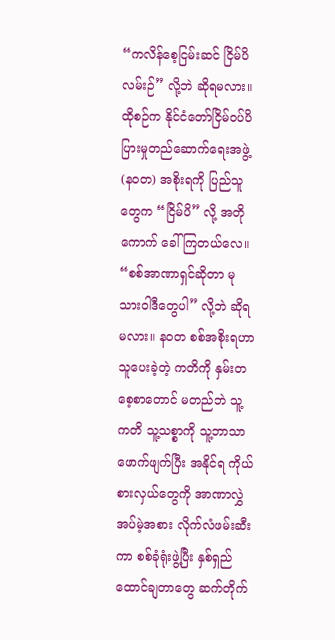“ကလိန်စေ့ငြမ်းဆင် ငြိမ်ပိလမ်းဉ်” လို့ဘဲ ဆိုရမလား။ ထိုစဉ်က နိုင်ငံတော်ငြိမ်ဝပ်ပိပြားမှုတည်ဆောက်ရေးအဖွဲ့ (နဝတ) အစိုးရကို ပြည်သူတွေက “ငြိမ်ပိ” လို့ အတိုကောက် ခေါ်ကြတယ်လေ။ “စစ်အာဏာရှင်ဆိုတာ မုသားဝါဒီတွေပါ” လို့ဘဲ ဆိုရမလား။ နဝတ စစ်အစိုးရဟာ သူပေးခဲ့တဲ့ ကတိကို နှမ်းတစေ့စာတောင် မတည်ဘဲ သူ့ကတိ သူ့သစ္စာကို သူ့ဘာသာ ဖောက်ဖျက်ပြီး အနိုင်ရ ကိုယ်စားလှယ်တွေကို အာဏာလွှဲအပ်မဲ့အစား လိုက်လံဖမ်းဆီးကာ စစ်ခုံရုံးဖွဲ့ပြီး နှစ်ရှည်ထောင်ချတာတွေ ဆက်တိုက်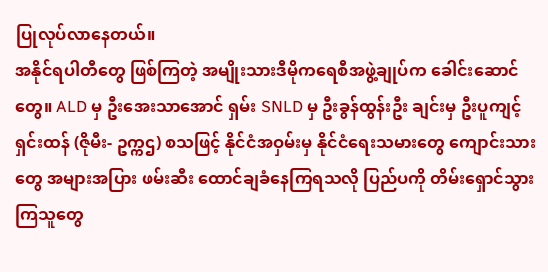ပြုလုပ်လာနေတယ်။
အနိုင်ရပါတီတွေ ဖြစ်ကြတဲ့ အမျိုးသားဒီမိုကရေစီအဖွဲ့ချုပ်က ခေါင်းဆောင်တွေ။ ALD မှ ဦးအေးသာအောင် ရှမ်း SNLD မှ ဦးခွန်ထွန်းဦး ချင်းမှ ဦးပူကျင့်ရှင်းထန် (ဇိုမီး- ဥက္ကဌ) စသဖြင့် နိုင်ငံအဝှမ်းမှ နိုင်ငံရေးသမားတွေ ကျောင်းသားတွေ အများအပြား ဖမ်းဆီး ထောင်ချခံနေကြရသလို ပြည်ပကို တိမ်းရှောင်သွားကြသူတွေ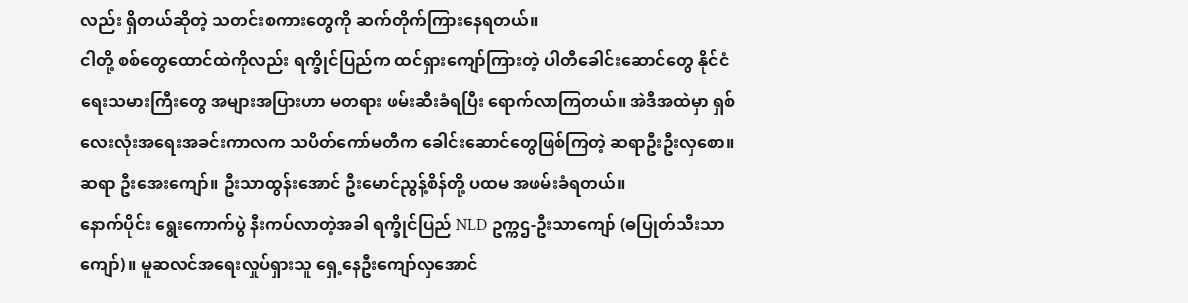လည်း ရှိတယ်ဆိုတဲ့ သတင်းစကားတွေကို ဆက်တိုက်ကြားနေရတယ်။
ငါတို့ စစ်တွေထောင်ထဲကိုလည်း ရက္ခိုင်ပြည်က ထင်ရှားကျော်ကြားတဲ့ ပါတီခေါင်းဆောင်တွေ နိုင်ငံရေးသမားကြီးတွေ အများအပြားဟာ မတရား ဖမ်းဆီးခံရပြီး ရောက်လာကြတယ်။ အဲဒီအထဲမှာ ရှစ်လေးလုံးအရေးအခင်းကာလက သပိတ်ကော်မတီက ခေါင်းဆောင်တွေဖြစ်ကြတဲ့ ဆရာဦးဦးလှစော။ ဆရာ ဦးအေးကျော်။ ဦးသာထွန်းအောင် ဦးမောင်ညွန့်စိန်တို့ ပထမ အဖမ်းခံရတယ်။
နောက်ပိုင်း ရွေးကောက်ပွဲ နီးကပ်လာတဲ့အခါ ရက္ခိုင်ပြည် NLD ဥက္ကဌ-ဦးသာကျော် (ဓပြုတ်သီးသာကျော်)။ မူဆလင်အရေးလှုပ်ရှားသူ ရှေ့နေဦးကျော်လှအောင်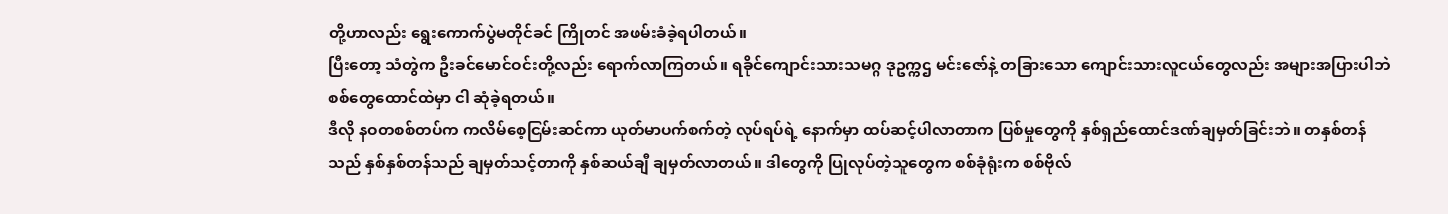တို့ဟာလည်း ရွေးကောက်ပွဲမတိုင်ခင် ကြိုတင် အဖမ်းခံခဲ့ရပါတယ်။
ပြီးတော့ သံတွဲက ဦးခင်မောင်ဝင်းတို့လည်း ရောက်လာကြတယ်။ ရခိုင်ကျောင်းသားသမဂ္ဂ ဒုဥက္ကဌ မင်းဇော်နဲ့ တခြားသော ကျောင်းသားလူငယ်တွေလည်း အများအပြားပါဘဲ စစ်တွေထောင်ထဲမှာ ငါ ဆုံခဲ့ရတယ်။
ဒီလို နဝတစစ်တပ်က ကလိမ်စေ့ငြမ်းဆင်ကာ ယုတ်မာပက်စက်တဲ့ လုပ်ရပ်ရဲ့ နောက်မှာ ထပ်ဆင့်ပါလာတာက ပြစ်မှုတွေကို နှစ်ရှည်ထောင်ဒဏ်ချမှတ်ခြင်းဘဲ။ တနှစ်တန်သည် နှစ်နှစ်တန်သည် ချမှတ်သင့်တာကို နှစ်ဆယ်ချီ ချမှတ်လာတယ်။ ဒါတွေကို ပြုလုပ်တဲ့သူတွေက စစ်ခုံရုံးက စစ်ဗိုလ်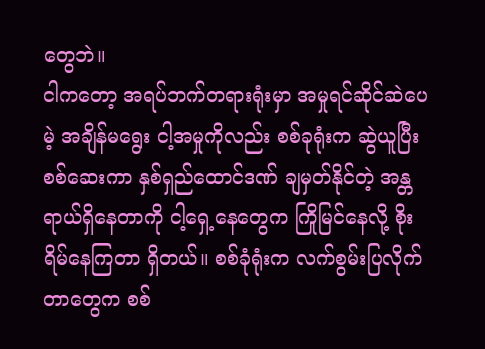တွေဘဲ။
ငါကတော့ အရပ်ဘက်တရားရုံးမှာ အမှုရင်ဆိုင်ဆဲပေမဲ့ အချိန်မရွေး ငါ့အမှုကိုလည်း စစ်ခုရုံးက ဆွဲယူပြီး စစ်ဆေးကာ နှစ်ရှည်ထောင်ဒဏ် ချမှတ်နိုင်တဲ့ အန္တရာယ်ရှိနေတာကို ငါ့ရှေ့နေတွေက ကြိုမြင်နေလို့ စိုးရိမ်နေကြတာ ရှိတယ်။ စစ်ခုံရုံးက လက်စွမ်းပြလိုက်တာတွေက စစ်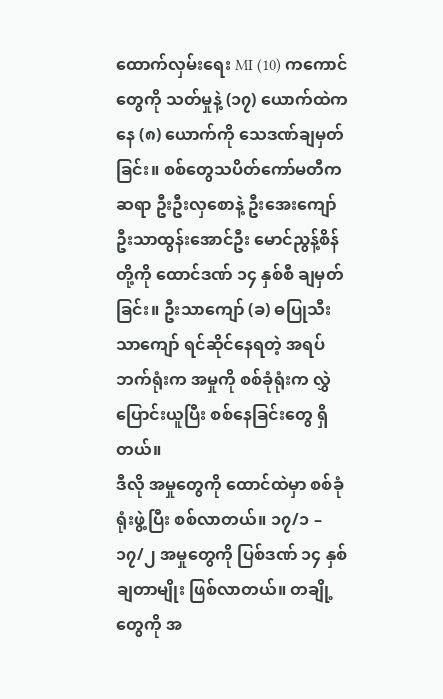ထောက်လှမ်းရေး MI (10) ကကောင်တွေကို သတ်မှုနဲ့ (၁၇) ယောက်ထဲကနေ (၈) ယောက်ကို သေဒဏ်ချမှတ်ခြင်း။ စစ်တွေသပိတ်ကော်မတီက ဆရာ ဦးဦးလှစောနဲ့ ဦးအေးကျော် ဦးသာထွန်းအောင်ဦး မောင်ညွန့်စိန် တို့ကို ထောင်ဒဏ် ၁၄ နှစ်စီ ချမှတ်ခြင်း။ ဦးသာကျော် (ခ) ဓပြုသီးသာကျော် ရင်ဆိုင်နေရတဲ့ အရပ်ဘက်ရုံးက အမှုကို စစ်ခုံရုံးက လွှဲပြောင်းယူပြီး စစ်နေခြင်းတွေ ရှိတယ်။
ဒီလို အမှုတွေကို ထောင်ထဲမှာ စစ်ခုံရုံးဖွဲ့ပြီး စစ်လာတယ်။ ၁၇/၁ – ၁၇/၂ အမှုတွေကို ပြစ်ဒဏ် ၁၄ နှစ် ချတာမျိုး ဖြစ်လာတယ်။ တချို့တွေကို အ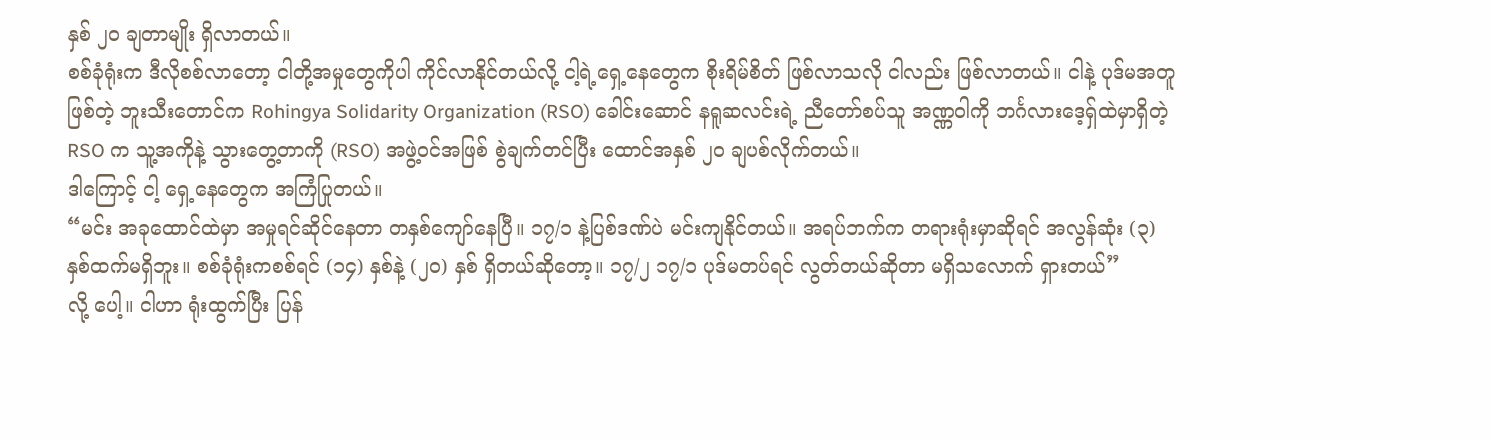နှစ် ၂၀ ချတာမျိုး ရှိလာတယ်။
စစ်ခုံရုံးက ဒီလိုစစ်လာတော့ ငါတို့အမှုတွေကိုပါ ကိုင်လာနိုင်တယ်လို့ ငါ့ရဲ့ရှေ့နေတွေက စိုးရိမ်စိတ် ဖြစ်လာသလို ငါလည်း ဖြစ်လာတယ်။ ငါနဲ့ ပုဒ်မအတူဖြစ်တဲ့ ဘူးသီးတောင်က Rohingya Solidarity Organization (RSO) ခေါင်းဆောင် နရူဆလင်းရဲ့ ညီတော်စပ်သူ အဏ္ဏဝါကို ဘင်္ဂလားဒေ့ရှ်ထဲမှာရှိတဲ့ RSO က သူ့အကိုနဲ့ သွားတွေ့တာကို (RSO) အဖွဲ့ဝင်အဖြစ် စွဲချက်တင်ပြီး ထောင်အနှစ် ၂၀ ချပစ်လိုက်တယ်။
ဒါကြောင့် ငါ့ ရှေ့နေတွေက အကြံပြုတယ်။
“မင်း အခုထောင်ထဲမှာ အမှုရင်ဆိုင်နေတာ တနှစ်ကျော်နေပြီ။ ၁၇/၁ နဲ့ပြစ်ဒဏ်ပဲ မင်းကျနိုင်တယ်။ အရပ်ဘက်က တရားရုံးမှာဆိုရင် အလွန်ဆုံး (၃) နှစ်ထက်မရှိဘူး။ စစ်ခုံရုံးကစစ်ရင် (၁၄) နှစ်နဲ့ (၂၀) နှစ် ရှိတယ်ဆိုတော့။ ၁၇/၂ ၁၇/၁ ပုဒ်မတပ်ရင် လွတ်တယ်ဆိုတာ မရှိသလောက် ရှားတယ်”
လို့ ပေါ့။ ငါဟာ ရုံးထွက်ပြီး ပြန်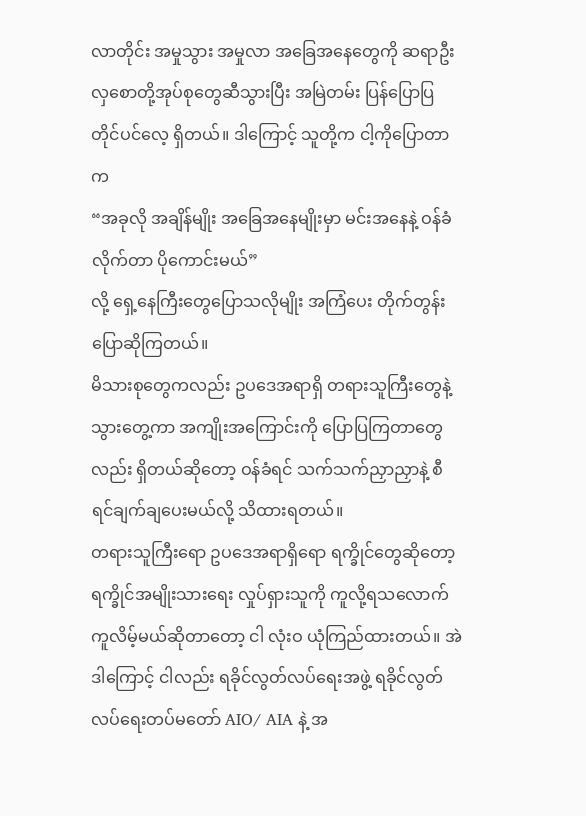လာတိုင်း အမှုသွား အမှုလာ အခြေအနေတွေကို ဆရာဦးလှစောတို့အုပ်စုတွေဆီသွားပြီး အမြဲတမ်း ပြန်ပြောပြ တိုင်ပင်လေ့ ရှိတယ်။ ဒါကြောင့် သူတို့က ငါ့ကိုပြောတာက
“အခုလို အချိန်မျိုး အခြေအနေမျိုးမှာ မင်းအနေနဲ့ ဝန်ခံလိုက်တာ ပိုကောင်းမယ်”
လို့ ရှေ့နေကြီးတွေပြောသလိုမျိုး အကြံပေး တိုက်တွန်း ပြောဆိုကြတယ်။
မိသားစုတွေကလည်း ဥပဒေအရာရှိ တရားသူကြီးတွေနဲ့ သွားတွေ့ကာ အကျိုးအကြောင်းကို ပြောပြကြတာတွေလည်း ရှိတယ်ဆိုတော့ ဝန်ခံရင် သက်သက်ညှာညှာနဲ့ စီရင်ချက်ချပေးမယ်လို့ သိထားရတယ်။
တရားသူကြီးရော ဥပဒေအရာရှိရော ရက္ခိုင်တွေဆိုတော့ ရက္ခိုင်အမျိုးသားရေး လှုပ်ရှားသူကို ကူလို့ရသလောက် ကူလိမ့်မယ်ဆိုတာတော့ ငါ လုံးဝ ယုံကြည်ထားတယ်။ အဲဒါကြောင့် ငါလည်း ရခိုင်လွတ်လပ်ရေးအဖွဲ့ ရခိုင်လွတ်လပ်ရေးတပ်မတော် AIO/ AIA နဲ့ အ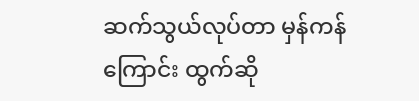ဆက်သွယ်လုပ်တာ မှန်ကန်ကြောင်း ထွက်ဆို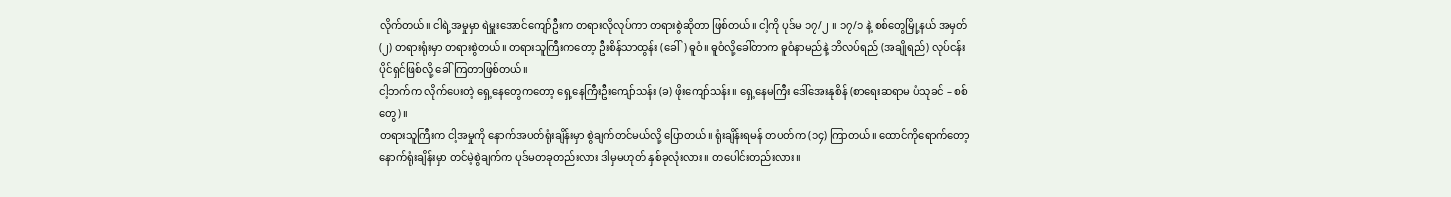လိုက်တယ်။ ငါရဲ့အမှုမှာ ရဲမှူးအောင်ကျော်ဦးက တရားလိုလုပ်ကာ တရားစွဲဆိုတာ ဖြစ်တယ်။ ငါ့ကို ပုဒ်မ ၁၇/၂ ။ ၁၇/၁ နဲ့ စစ်တွေမြို့နယ် အမှတ် (၂) တရားရုံးမှာ တရားစွဲတယ်။ တရားသူကြီးကတော့ ဦးစိန်သာထွန်း (ခေါ်) ဓူဝံ။ ဓူဝံလို့ခေါ်တာက ဓူဝံနာမည်နဲ့ ဘိလပ်ရည် (အချိုရည်) လုပ်ငန်းပိုင်ရှင်ဖြစ်လို့ ခေါ်ကြတာဖြစ်တယ်။
ငါ့ဘက်က လိုက်ပေးတဲ့ ရှေ့နေတွေကတော့ ရှေ့နေကြီးဦးကျော်သန်း (ခ) ဖိုးကျော်သန်း။ ရှေ့နေမကြီး ဒေါ်အေးနုစိန် (စာရေးဆရာမ ပံသုခင် – စစ်တွေ)။
တရားသူကြီးက ငါ့အမှုကို နောက်အပတ်ရုံးချိန်းမှာ စွဲချက်တင်မယ်လို့ ပြောတယ်။ ရုံးချိန်းရမန် တပတ်က (၁၄) ကြာတယ်။ ထောင်ကိုရောက်တော့ နောက်ရုံးချိန်းမှာ တင်မဲ့စွဲချက်က ပုဒ်မတခုတည်းလား ဒါမှမဟုတ် နှစ်ခုလုံးလား။ တပေါင်းတည်းလား။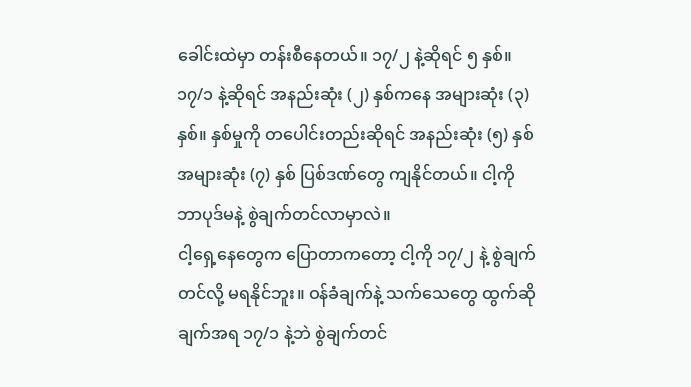ခေါင်းထဲမှာ တန်းစီနေတယ်။ ၁၇/၂ နဲ့ဆိုရင် ၅ နှစ်။ ၁၇/၁ နဲ့ဆိုရင် အနည်းဆုံး (၂) နှစ်ကနေ အများဆုံး (၃) နှစ်။ နှစ်မှုကို တပေါင်းတည်းဆိုရင် အနည်းဆုံး (၅) နှစ် အများဆုံး (၇) နှစ် ပြစ်ဒဏ်တွေ ကျနိုင်တယ်။ ငါ့ကို ဘာပုဒ်မနဲ့ စွဲချက်တင်လာမှာလဲ။
ငါ့ရှေ့နေတွေက ပြောတာကတော့ ငါ့ကို ၁၇/၂ နဲ့ စွဲချက်တင်လို့ မရနိုင်ဘူး။ ဝန်ခံချက်နဲ့ သက်သေတွေ ထွက်ဆိုချက်အရ ၁၇/၁ နဲ့ဘဲ စွဲချက်တင်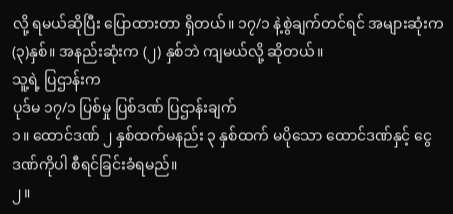လို့ ရမယ်ဆိုပြီး ပြောထားတာ ရှိတယ်။ ၁၇/၁ နဲ့စွဲချက်တင်ရင် အများဆုံးက (၃)နှစ်။ အနည်းဆုံးက (၂) နှစ်ဘဲ ကျမယ်လို့ ဆိုတယ်။
သူ့ရဲ့ ပြဌာန်းက
ပုဒ်မ ၁၇/၁ ပြစ်မှု ပြစ်ဒဏ် ပြဌာန်းချက်
၁။ ထောင်ဒဏ် ၂ နှစ်ထက်မနည်း ၃ နှစ်ထက် မပိုသော ထောင်ဒဏ်နှင့် ငွေဒဏ်ကိုပါ စီရင်ခြင်းခံရမည်။
၂။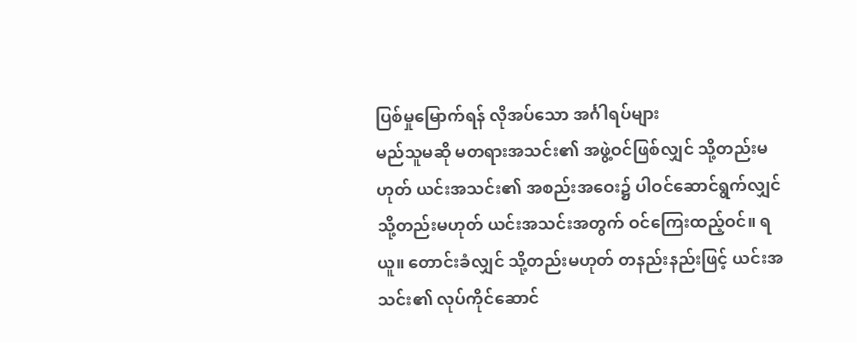ပြစ်မှုမြောက်ရန် လိုအပ်သော အင်္ဂါရပ်များ
မည်သူမဆို မတရားအသင်း၏ အဖွဲ့ဝင်ဖြစ်လျှင် သို့တည်းမဟုတ် ယင်းအသင်း၏ အစည်းအဝေး၌ ပါဝင်ဆောင်ရွက်လျှင် သို့တည်းမဟုတ် ယင်းအသင်းအတွက် ဝင်ကြေးထည့်ဝင်။ ရယူ။ တောင်းခံလျှင် သို့တည်းမဟုတ် တနည်းနည်းဖြင့် ယင်းအသင်း၏ လုပ်ကိုင်ဆောင်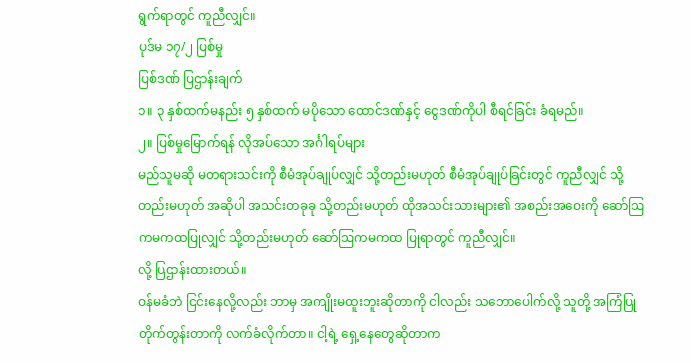ရွက်ရာတွင် ကူညီလျှင်။
ပုဒ်မ ၁၇/၂ ပြစ်မှု
ပြစ်ဒဏ် ပြဌာန်းချက်
၁။ ၃ နှစ်ထက်မနည်း ၅ နှစ်ထက် မပိုသော ထောင်ဒဏ်နှင့် ငွေဒဏ်ကိုပါ စီရင်ခြင်း ခံရမည်။
၂။ ပြစ်မှုမြောက်ရန် လိုအပ်သော အင်္ဂါရပ်များ
မည်သူမဆို မတရားသင်းကို စီမံအုပ်ချုပ်လျှင် သို့တည်းမဟုတ် စီမံအုပ်ချုပ်ခြင်းတွင် ကူညီလျှင် သို့တည်းမဟုတ် အဆိုပါ အသင်းတခုခု သို့တည်းမဟုတ် ထိုအသင်းသားများ၏ အစည်းအဝေးကို ဆော်ဩ ကမကထပြုလျှင် သို့တည်းမဟုတ် ဆော်ဩကမကထ ပြုရာတွင် ကူညီလျှင်။
လို့ ပြဌာန်းထားတယ်။
ဝန်မခံဘဲ ငြင်းနေလို့လည်း ဘာမှ အကျိုးမထူးဘူးဆိုတာကို ငါလည်း သဘောပေါက်လို့ သူတို့ အကြံပြု တိုက်တွန်းတာကို လက်ခံလိုက်တာ။ ငါ့ရဲ့ ရှေ့နေတွေဆိုတာက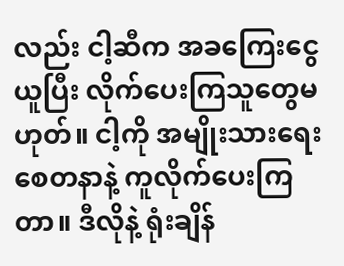လည်း ငါ့ဆီက အခကြေးငွေယူပြီး လိုက်ပေးကြသူတွေမဟုတ်။ ငါ့ကို အမျိုးသားရေးစေတနာနဲ့ ကူလိုက်ပေးကြတာ။ ဒီလိုနဲ့ ရုံးချိန်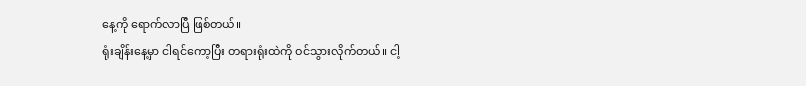နေ့ကို ရောက်လာပြီ ဖြစ်တယ်။
ရုံးချိန်းနေ့မှာ ငါရင်ကော့ပြီး တရားရုံးထဲကို ဝင်သွားလိုက်တယ်။ ငါ့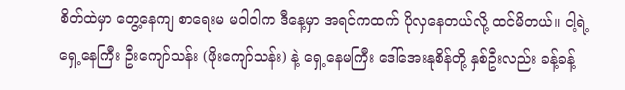စိတ်ထဲမှာ တွေ့နေကျ စာရေးမ မဝါဝါက ဒီနေ့မှာ အရင်ကထက် ပိုလှနေတယ်လို့ ထင်မိတယ်။ ငါ့ရဲ့ ရှေ့နေကြီး ဦးကျော်သန်း (ဖိုးကျော်သန်း) နဲ့ ရှေ့နေမကြီး ဒေါ်အေးနုစိန်တို့ နှစ်ဦးလည်း ခန့်ခန့်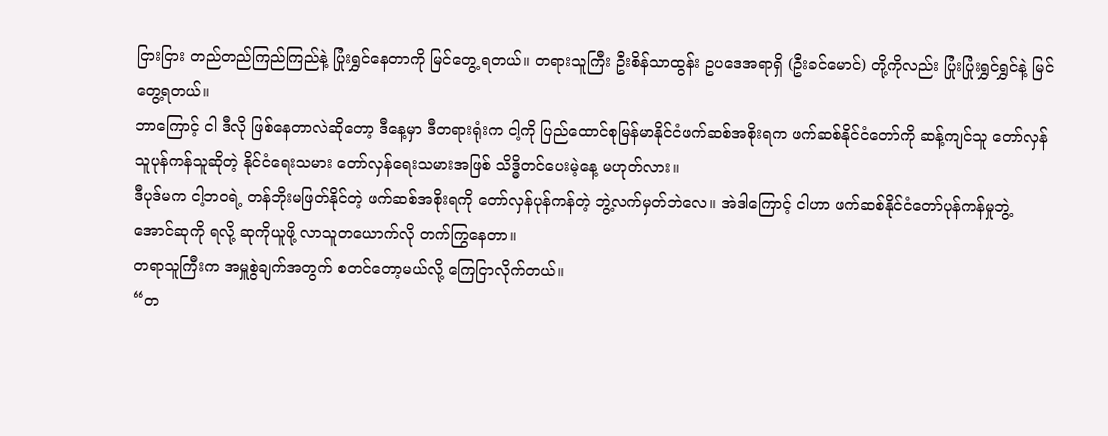ငြားငြား တည်တည်ကြည်ကြည်နဲ့ ပြုံးရွှင်နေတာကို မြင်တွေ့ ရတယ်။ တရားသူကြီး ဦးစိန်သာထွန်း ဥပဒေအရာရှိ (ဦးခင်မောင်) တို့ကိုလည်း ပြုံးပြုံးရွှင်ရွှင်နဲ့ မြင်တွေ့ရတယ်။
ဘာကြောင့် ငါ ဒီလို ဖြစ်နေတာလဲဆိုတော့ ဒီနေ့မှာ ဒီတရားရုံးက ငါ့ကို ပြည်ထောင်စုမြန်မာနိုင်ငံဖက်ဆစ်အစိုးရက ဖက်ဆစ်နိုင်ငံတော်ကို ဆန့်ကျင်သူ တော်လှန်သူပုန်ကန်သူဆိုတဲ့ နိုင်ငံရေးသမား တော်လှန်ရေးသမားအဖြစ် သိဒ္ဓိတင်ပေးမဲ့နေ့ မဟုတ်လား။
ဒီပုဒ်မက ငါ့ဘဝရဲ့ တန်ဘိုးမဖြတ်နိုင်တဲ့ ဖက်ဆစ်အစိုးရကို တော်လှန်ပုန်ကန်တဲ့ ဘွဲ့လက်မှတ်ဘဲလေ။ အဲဒါကြောင့် ငါဟာ ဖက်ဆစ်နိုင်ငံတော်ပုန်ကန်မှုဘွဲ့ အောင်ဆုကို ရလို့ ဆုကိုယူဖို့ လာသူတယောက်လို တက်ကြွနေတာ။
တရာသူကြီးက အမှူစွဲချက်အတွက် စတင်တော့မယ်လို့ ကြေငြာလိုက်တယ်။
“တ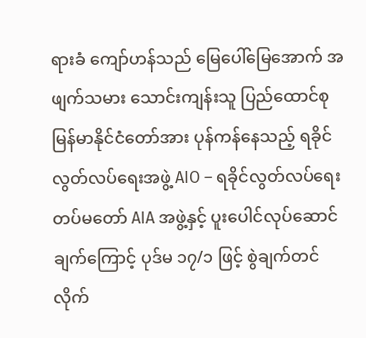ရားခံ ကျော်ဟန်သည် မြေပေါ်မြေအောက် အဖျက်သမား သောင်းကျန်းသူ ပြည်ထောင်စုမြန်မာနိုင်ငံတော်အား ပုန်ကန်နေသည့် ရခိုင်လွတ်လပ်ရေးအဖွဲ့ AIO – ရခိုင်လွတ်လပ်ရေးတပ်မတော် AIA အဖွဲ့နှင့် ပူးပေါင်လုပ်ဆောင်ချက်ကြောင့် ပုဒ်မ ၁၇/၁ ဖြင့် စွဲချက်တင်လိုက်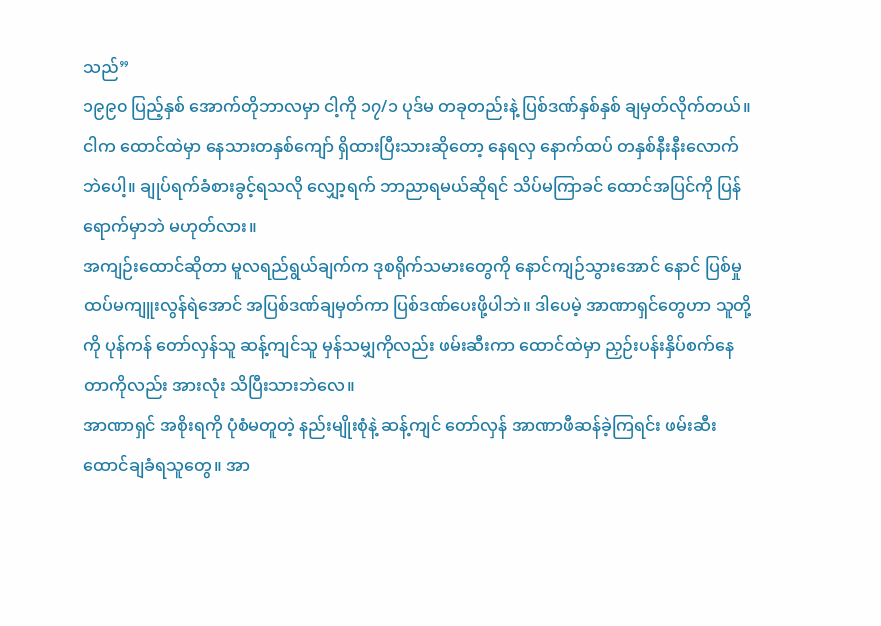သည်”
၁၉၉၀ ပြည့်နှစ် အောက်တိုဘာလမှာ ငါ့ကို ၁၇/၁ ပုဒ်မ တခုတည်းနဲ့ ပြစ်ဒဏ်နှစ်နှစ် ချမှတ်လိုက်တယ်။ ငါက ထောင်ထဲမှာ နေသားတနှစ်ကျော် ရှိထားပြီးသားဆိုတော့ နေရလှ နောက်ထပ် တနှစ်နီးနီးလောက်ဘဲပေါ့။ ချုပ်ရက်ခံစားခွင့်ရသလို လျှော့ရက် ဘာညာရမယ်ဆိုရင် သိပ်မကြာခင် ထောင်အပြင်ကို ပြန်ရောက်မှာဘဲ မဟုတ်လား။
အကျဉ်းထောင်ဆိုတာ မူလရည်ရွယ်ချက်က ဒုစရိုက်သမားတွေကို နောင်ကျဉ်သွားအောင် နောင် ပြစ်မှု ထပ်မကျူးလွန်ရဲအောင် အပြစ်ဒဏ်ချမှတ်ကာ ပြစ်ဒဏ်ပေးဖို့ပါဘဲ။ ဒါပေမဲ့ အာဏာရှင်တွေဟာ သူတို့ကို ပုန်ကန် တော်လှန်သူ ဆန့်ကျင်သူ မှန်သမျှကိုလည်း ဖမ်းဆီးကာ ထောင်ထဲမှာ ညှဉ်းပန်းနှိပ်စက်နေတာကိုလည်း အားလုံး သိပြီးသားဘဲလေ။
အာဏာရှင် အစိုးရကို ပုံစံမတူတဲ့ နည်းမျိုးစုံနဲ့ ဆန့်ကျင် တော်လှန် အာဏာဖီဆန်ခဲ့ကြရင်း ဖမ်းဆီး ထောင်ချခံရသူတွေ။ အာ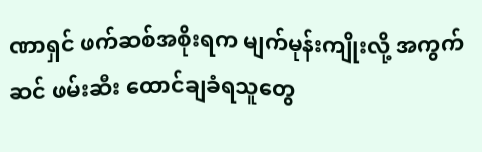ဏာရှင် ဖက်ဆစ်အစိုးရက မျက်မုန်းကျိုးလို့ အကွက်ဆင် ဖမ်းဆီး ထောင်ချခံရသူတွေ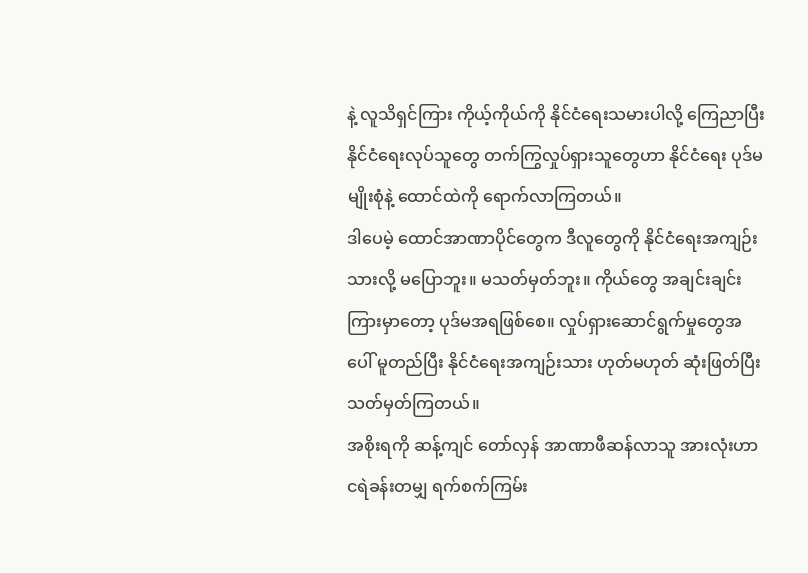နဲ့ လူသိရှင်ကြား ကိုယ့်ကိုယ်ကို နိုင်ငံရေးသမားပါလို့ ကြေညာပြီး နိုင်ငံရေးလုပ်သူတွေ တက်ကြွလှုပ်ရှားသူတွေဟာ နိုင်ငံရေး ပုဒ်မမျိုးစုံနဲ့ ထောင်ထဲကို ရောက်လာကြတယ်။
ဒါပေမဲ့ ထောင်အာဏာပိုင်တွေက ဒီလူတွေကို နိုင်ငံရေးအကျဉ်းသားလို့ မပြောဘူး။ မသတ်မှတ်ဘူး။ ကိုယ်တွေ အချင်းချင်းကြားမှာတော့ ပုဒ်မအရဖြစ်စေ။ လှုပ်ရှားဆောင်ရွက်မှုတွေအပေါ် မူတည်ပြီး နိုင်ငံရေးအကျဉ်းသား ဟုတ်မဟုတ် ဆုံးဖြတ်ပြီး သတ်မှတ်ကြတယ်။
အစိုးရကို ဆန့်ကျင် တော်လှန် အာဏာဖီဆန်လာသူ အားလုံးဟာ ငရဲခန်းတမျှ ရက်စက်ကြမ်း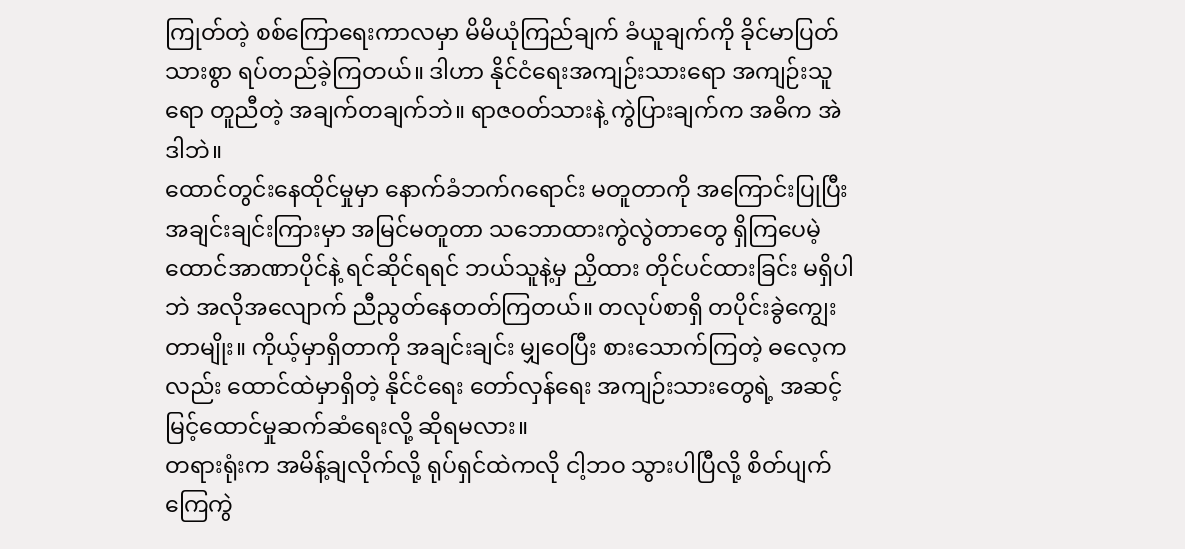ကြုတ်တဲ့ စစ်ကြောရေးကာလမှာ မိမိယုံကြည်ချက် ခံယူချက်ကို ခိုင်မာပြတ်သားစွာ ရပ်တည်ခဲ့ကြတယ်။ ဒါဟာ နိုင်ငံရေးအကျဉ်းသားရော အကျဉ်းသူရော တူညီတဲ့ အချက်တချက်ဘဲ။ ရာဇဝတ်သားနဲ့ ကွဲပြားချက်က အဓိက အဲဒါဘဲ။
ထောင်တွင်းနေထိုင်မှုမှာ နောက်ခံဘက်ဂရောင်း မတူတာကို အကြောင်းပြုပြီး အချင်းချင်းကြားမှာ အမြင်မတူတာ သဘောထားကွဲလွဲတာတွေ ရှိကြပေမဲ့ ထောင်အာဏာပိုင်နဲ့ ရင်ဆိုင်ရရင် ဘယ်သူနဲ့မှ ညှိထား တိုင်ပင်ထားခြင်း မရှိပါဘဲ အလိုအလျောက် ညီညွတ်နေတတ်ကြတယ်။ တလုပ်စာရှိ တပိုင်းခွဲကျွေးတာမျိုး။ ကိုယ့်မှာရှိတာကို အချင်းချင်း မျှဝေပြီး စားသောက်ကြတဲ့ ဓလေ့ကလည်း ထောင်ထဲမှာရှိတဲ့ နိုင်ငံရေး တော်လှန်ရေး အကျဉ်းသားတွေရဲ့ အဆင့်မြင့်ထောင်မှုဆက်ဆံရေးလို့ ဆိုရမလား။
တရားရုံးက အမိန့်ချလိုက်လို့ ရုပ်ရှင်ထဲကလို ငါ့ဘဝ သွားပါပြီလို့ စိတ်ပျက် ကြေကွဲ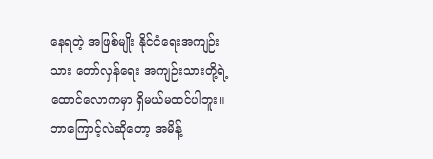နေရတဲ့ အဖြစ်မျိုး နိုင်ငံရေးအကျဉ်းသား တော်လှန်ရေး အကျဉ်းသားတို့ရဲ့ ထောင်လောကမှာ ရှိမယ်မထင်ပါဘူး။ ဘာကြောင့်လဲဆိုတော့ အမိန့်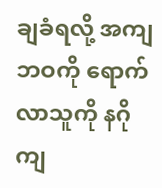ချခံရလို့ အကျဘဝကို ရောက်လာသူကို နဂို ကျ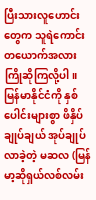ပြီးသားလူဟောင်းတွေက သူရဲကောင်း တယောက်အလား ကြိုဆိုကြလို့ပါ။
မြန်မာနိုင်ငံကို နှစ်ပေါင်းများစွာ ဖိနှိပ်ချုပ်ချယ် အုပ်ချုပ်လာခဲ့တဲ့ မဆလ (မြန်မာ့ဆိုရှယ်လစ်လမ်း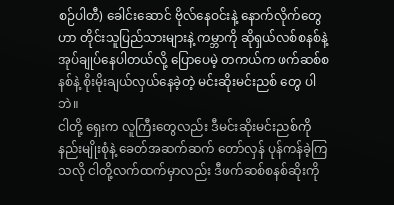စဉ်ပါတီ) ခေါင်းဆောင် ဗိုလ်နေဝင်းနဲ့ နောက်လိုက်တွေဟာ တိုင်းသူပြည်သားများနဲ့ ကမ္ဘာကို ဆိုရှယ်လစ်စနစ်နဲ့ အုပ်ချုပ်နေပါတယ်လို့ ပြောပေမဲ့ တကယ်က ဖက်ဆစ်စနစ်နဲ့ စိုးမိုးချယ်လှယ်နေခဲ့တဲ့ မင်းဆိုးမင်းညစ် တွေ ပါဘဲ။
ငါတို့ ရှေးက လူကြီးတွေလည်း ဒီမင်းဆိုးမင်းညစ်ကို နည်းမျိုးစုံနဲ့ ခေတ်အဆက်ဆက် တော်လှန် ပုန်ကန်ခဲ့ကြသလို ငါတို့လက်ထက်မှာလည်း ဒီဖက်ဆစ်စနစ်ဆိုးကို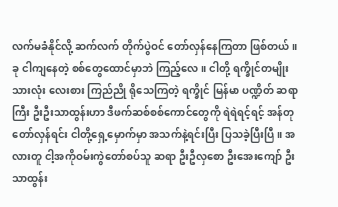လက်မခံနိုင်လို့ ဆက်လက် တိုက်ပွဲဝင် တော်လှန်နေကြတာ ဖြစ်တယ်။
ခု ငါကျနေတဲ့ စစ်တွေထောင်မှာဘဲ ကြည့်လေ။ ငါတို့ ရက္ခိုင်တမျိုးသားလုံး လေးစား ကြည်ညို ရိုသေကြတဲ့ ရက္ခိုင် မြန်မာ ပဏ္ဍိတ် ဆရာကြီး ဦးဦးသာထွန်းဟာ ဒီဖက်ဆစ်စစ်ကောင်တွေကို ရဲရဲရင့်ရင့် အန်တု တော်လှန်ရင်း ငါတို့ရှေ့မှောက်မှာ အသက်နဲ့ရင်းပြီး ပြသခဲ့ပြီးပြီ။ အလားတူ ငါ့အကိုဝမ်းကွဲတော်စပ်သူ ဆရာ ဦးဦလှစော ဦးအေးကျော် ဦးသာထွန်း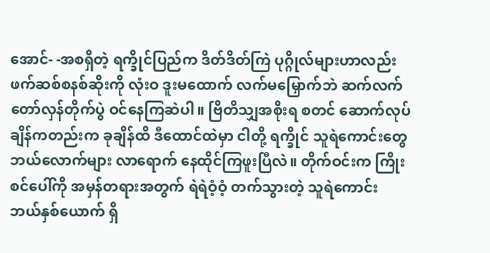အောင်- -အစရှိတဲ့ ရက္ခိုင်ပြည်က ဒိတ်ဒိတ်ကြဲ ပုဂ္ဂိုလ်များဟာလည်း ဖက်ဆစ်စနစ်ဆိုးကို လုံးဝ ဒူးမထောက် လက်မမြှောက်ဘဲ ဆက်လက် တော်လှန်တိုက်ပွဲ ဝင်နေကြဆဲပါ။ ဗြိတိသျှအစိုးရ စတင် ဆောက်လုပ်ချိန်ကတည်းက ခုချိန်ထိ ဒီထောင်ထဲမှာ ငါတို့ ရက္ခိုင် သူရဲကောင်းတွေ ဘယ်လောက်များ လာရောက် နေထိုင်ကြဖူးပြီလဲ။ တိုက်ဝင်းက ကြိုးစင်ပေါ်ကို အမှန်တရားအတွက် ရဲရဲဝံ့ဝံ့ တက်သွားတဲ့ သူရဲကောင်း ဘယ်နှစ်ယောက် ရှိ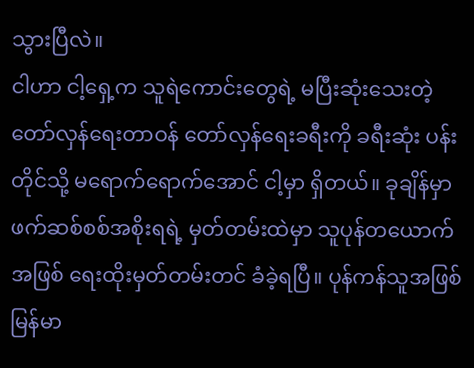သွားပြီလဲ။
ငါဟာ ငါ့ရှေ့က သူရဲကောင်းတွေရဲ့ မပြီးဆုံးသေးတဲ့ တော်လှန်ရေးတာဝန် တော်လှန်ရေးခရီးကို ခရီးဆုံး ပန်းတိုင်သို့ မရောက်ရောက်အောင် ငါ့မှာ ရှိတယ်။ ခုချိန်မှာ ဖက်ဆစ်စစ်အစိုးရရဲ့ မှတ်တမ်းထဲမှာ သူပုန်တယောက်အဖြစ် ရေးထိုးမှတ်တမ်းတင် ခံခဲ့ရပြီ။ ပုန်ကန်သူအဖြစ် မြန်မာ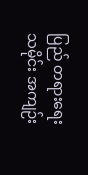ပြည် တရားရေးသမိုင်း အကျဉ်း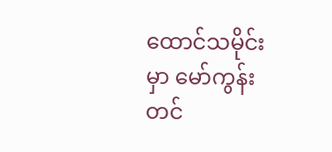ထောင်သမိုင်းမှာ မော်ကွန်းတင်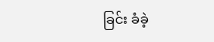ခြင်း ခံခဲ့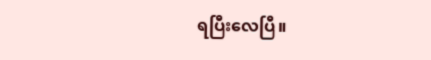ရပြီးလေပြီ။